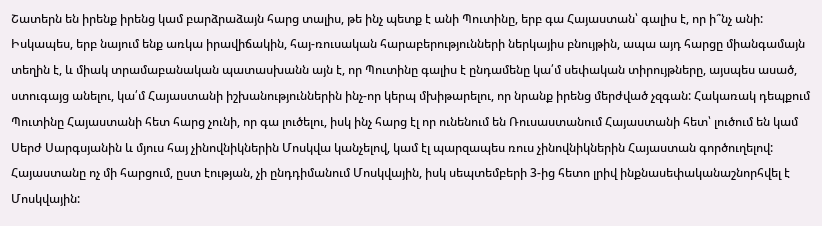Շատերն են իրենք իրենց կամ բարձրաձայն հարց տալիս, թե ինչ պետք է անի Պուտինը, երբ գա Հայաստան՝ գալիս է, որ ի՞նչ անի:
Իսկապես, երբ նայում ենք առկա իրավիճակին, հայ-ռուսական հարաբերությունների ներկայիս բնույթին, ապա այդ հարցը միանգամայն տեղին է, և միակ տրամաբանական պատասխանն այն է, որ Պուտինը գալիս է ընդամենը կա՛մ սեփական տիրույթները, այսպես ասած, ստուգայց անելու, կա՛մ Հայաստանի իշխանություններին ինչ-որ կերպ մխիթարելու, որ նրանք իրենց մերժված չզգան: Հակառակ դեպքում Պուտինը Հայաստանի հետ հարց չունի, որ գա լուծելու, իսկ ինչ հարց էլ որ ունենում են Ռուսաստանում Հայաստանի հետ՝ լուծում են կամ Սերժ Սարգսյանին և մյուս հայ չինովնիկներին Մոսկվա կանչելով, կամ էլ պարզապես ռուս չինովնիկներին Հայաստան գործուղելով:
Հայաստանը ոչ մի հարցում, ըստ էության, չի ընդդիմանում Մոսկվային, իսկ սեպտեմբերի 3-ից հետո լրիվ ինքնասեփականաշնորհվել է Մոսկվային: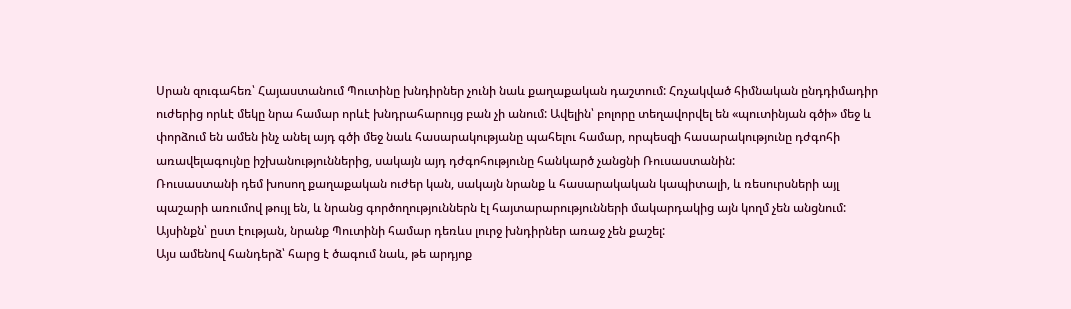Սրան զուգահեռ՝ Հայաստանում Պուտինը խնդիրներ չունի նաև քաղաքական դաշտում: Հռչակված հիմնական ընդդիմադիր ուժերից որևէ մեկը նրա համար որևէ խնդրահարույց բան չի անում: Ավելին՝ բոլորը տեղավորվել են «պուտինյան գծի» մեջ և փորձում են ամեն ինչ անել այդ գծի մեջ նաև հասարակությանը պահելու համար, որպեսզի հասարակությունը դժգոհի առավելագույնը իշխանություններից, սակայն այդ դժգոհությունը հանկարծ չանցնի Ռուսաստանին:
Ռուսաստանի դեմ խոսող քաղաքական ուժեր կան, սակայն նրանք և հասարակական կապիտալի, և ռեսուրսների այլ պաշարի առումով թույլ են, և նրանց գործողություններն էլ հայտարարությունների մակարդակից այն կողմ չեն անցնում: Այսինքն՝ ըստ էության, նրանք Պուտինի համար դեռևս լուրջ խնդիրներ առաջ չեն քաշել:
Այս ամենով հանդերձ՝ հարց է ծագում նաև, թե արդյոք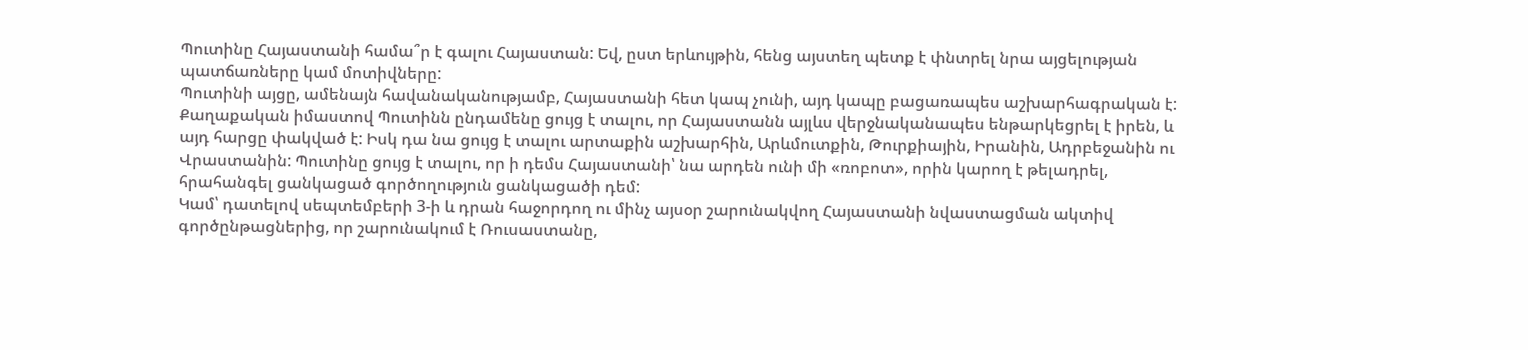Պուտինը Հայաստանի համա՞ր է գալու Հայաստան: Եվ, ըստ երևույթին, հենց այստեղ պետք է փնտրել նրա այցելության պատճառները կամ մոտիվները:
Պուտինի այցը, ամենայն հավանականությամբ, Հայաստանի հետ կապ չունի, այդ կապը բացառապես աշխարհագրական է: Քաղաքական իմաստով Պուտինն ընդամենը ցույց է տալու, որ Հայաստանն այլևս վերջնականապես ենթարկեցրել է իրեն, և այդ հարցը փակված է: Իսկ դա նա ցույց է տալու արտաքին աշխարհին, Արևմուտքին, Թուրքիային, Իրանին, Ադրբեջանին ու Վրաստանին: Պուտինը ցույց է տալու, որ ի դեմս Հայաստանի՝ նա արդեն ունի մի «ռոբոտ», որին կարող է թելադրել, հրահանգել ցանկացած գործողություն ցանկացածի դեմ:
Կամ՝ դատելով սեպտեմբերի 3-ի և դրան հաջորդող ու մինչ այսօր շարունակվող Հայաստանի նվաստացման ակտիվ գործընթացներից, որ շարունակում է Ռուսաստանը,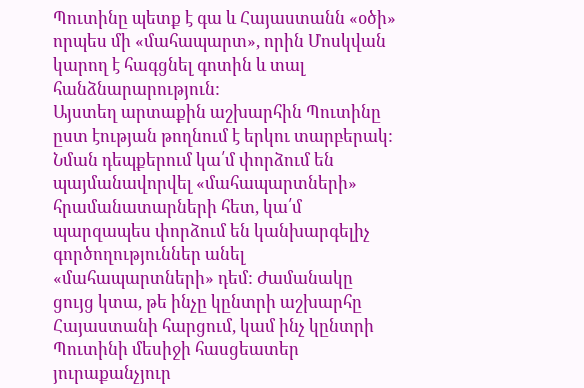Պուտինը պետք է գա և Հայաստանն «օծի» որպես մի «մահապարտ», որին Մոսկվան կարող է հագցնել գոտին և տալ հանձնարարություն:
Այստեղ արտաքին աշխարհին Պուտինը ըստ էության թողնում է երկու տարբերակ: Նման դեպքերում կա՛մ փորձում են պայմանավորվել «մահապարտների» հրամանատարների հետ, կա՛մ պարզապես փորձում են կանխարգելիչ գործողություններ անել «մահապարտների» դեմ: Ժամանակը ցույց կտա, թե ինչը կընտրի աշխարհը Հայաստանի հարցում, կամ ինչ կընտրի Պուտինի մեսիջի հասցեատեր յուրաքանչյուր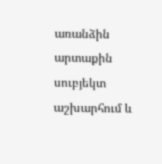առանձին արտաքին սուբյեկտ աշխարհում և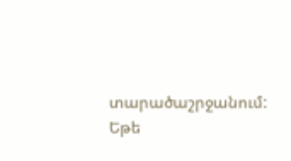տարածաշրջանում: Եթե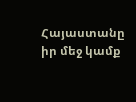Հայաստանը իր մեջ կամք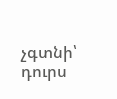չգտնի՝ դուրս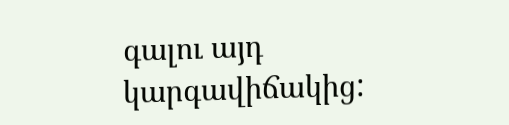գալու այդ կարգավիճակից: